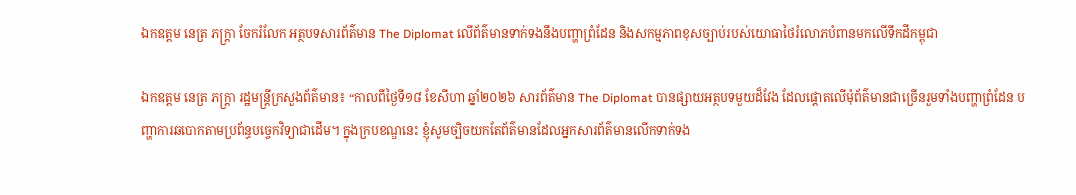ឯកឧត្តម នេត្រ ភក្រ្តា ចែករំលែក អត្ថបទសារព័ត៌មាន The Diplomat លើព័ត៌មានទាក់ទងនឹងបញ្ហាព្រំដែន និងសកម្មភាពខុសច្បាប់របស់យោធាថៃរំលោភបំពានមកលើទឹកដីកម្ពុជា

ឯកឧត្តម នេត្រ ភក្រ្តា រដ្ឋមន្ត្រីក្រសួងព័ត៌មាន៖ “កាលពីថ្ងៃទី១៨ ខែសីហា ឆ្នាំ២០២៦ សារព័ត៌មាន The Diplomat បានផ្សាយអត្ថបទមួយដ៏វែង ដែលផ្តោតលើមុំព័ត៌មានជាច្រើនរួមទាំងបញ្ហាព្រំដែន បញ្ហាការឆបោកតាមប្រព័ន្ធបច្ចេកវិទ្យាជាដើម។ ក្នុងក្របខណ្ឌនេះ ខ្ញុំសូមច្បិចយកតែព័ត៌មានដែលអ្នកសារព័ត៌មានលើកទាក់ទង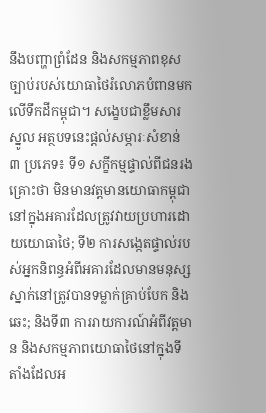នឹងបញ្ហាព្រំដែន និងសកម្មភាពខុសច្បាប់របស់យោធាថៃរំលោភបំពានមកលើទឹកដីកម្ពុជា។ សង្ខេបជាខ្លឹមសារស្នូល អត្ថបទនេះផ្តល់សម្ភារៈសំខាន់ ៣ ប្រភេទ៖ ទី១ សក្ខីកម្មផ្ទាល់ពីជនរងគ្រោះថា មិនមានវត្តមានយោធាកម្ពុជានៅក្នុងអគារដែលត្រូវវាយប្រហារដោយយោធាថៃ; ទី២ ការសង្កេតផ្ទាល់របស់អ្នកនិពន្ធអំពីអគារដែលមានមនុស្សស្នាក់នៅត្រូវបានទម្លាក់គ្រាប់បែក និងឆេះ; និងទី៣ ការរាយការណ៍អំពីវត្តមាន និងសកម្មភាពយោធាថៃនៅក្នុងទីតាំងដែលអ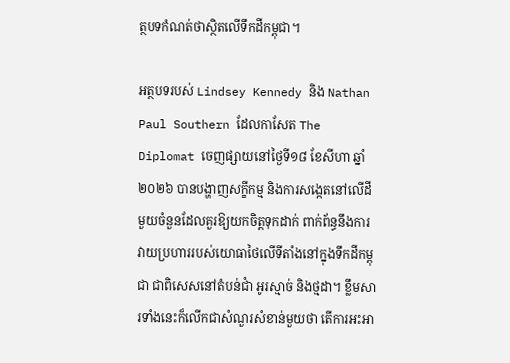ត្ថបទកំណត់ថាស្ថិតលើទឹកដីកម្ពុជា។

អត្ថបទរបស់ Lindsey Kennedy និង Nathan Paul Southern ដែលកាសែត The Diplomat ចេញផ្សាយនៅថ្ងៃទី១៨ ខែសីហា ឆ្នាំ២០២៦ បានបង្ហាញសក្ខីកម្ម និងការសង្កេតនៅលើដីមួយចំនួនដែលគួរឱ្យយកចិត្តទុកដាក់ ពាក់ព័ន្ធនឹងការវាយប្រហាររបស់យោធាថៃលើទីតាំងនៅក្នុងទឹកដីកម្ពុជា ជាពិសេសនៅតំបន់ជាំ អូរស្មាច់ និងថ្មដា។ ខ្លឹមសារទាំងនេះក៏លើកជាសំណួរសំខាន់មួយថា តើការអះអា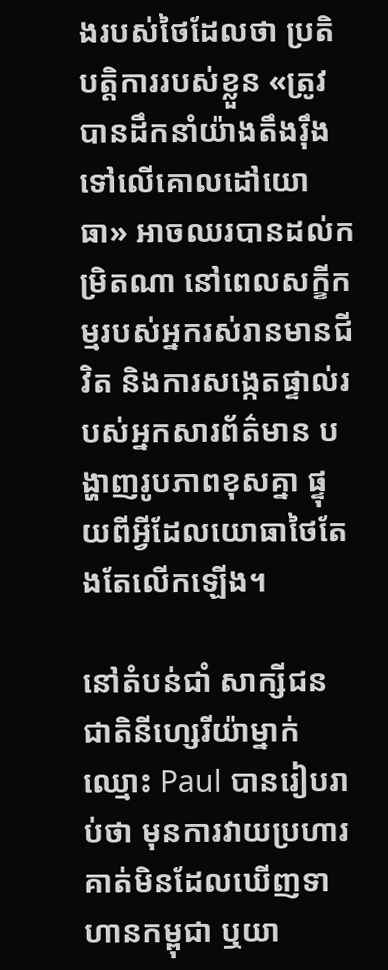ងរបស់ថៃដែលថា ប្រតិបត្តិការរបស់ខ្លួន «ត្រូវបានដឹកនាំយ៉ាងតឹងរ៉ឹងទៅលើគោលដៅយោធា» អាចឈរបានដល់កម្រិតណា នៅពេលសក្ខីកម្មរបស់អ្នករស់រានមានជីវិត និងការសង្កេតផ្ទាល់របស់អ្នកសារព័ត៌មាន បង្ហាញរូបភាពខុសគ្នា ផ្ទុយពីអ្វីដែលយោធាថៃតែងតែលើកឡើង។

នៅតំបន់ជាំ សាក្សីជនជាតិនីហ្សេរីយ៉ាម្នាក់ឈ្មោះ Paul បានរៀបរាប់ថា មុនការវាយប្រហារ គាត់មិនដែលឃើញទាហានកម្ពុជា ឬយា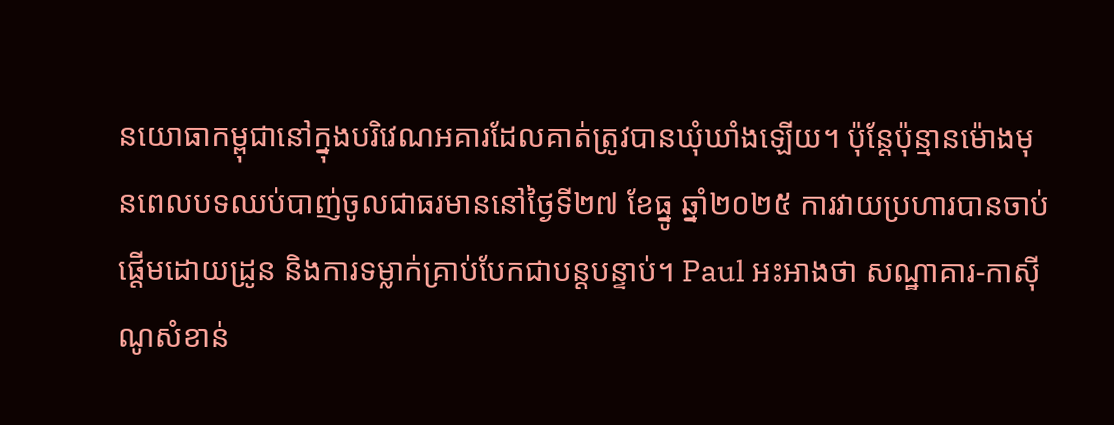នយោធាកម្ពុជានៅក្នុងបរិវេណអគារដែលគាត់ត្រូវបានឃុំឃាំងឡើយ។ ប៉ុន្តែប៉ុន្មានម៉ោងមុនពេលបទឈប់បាញ់ចូលជាធរមាននៅថ្ងៃទី២៧ ខែធ្នូ ឆ្នាំ២០២៥ ការវាយប្រហារបានចាប់ផ្តើមដោយដ្រូន និងការទម្លាក់គ្រាប់បែកជាបន្តបន្ទាប់។ Paul អះអាងថា សណ្ឋាគារ-កាស៊ីណូសំខាន់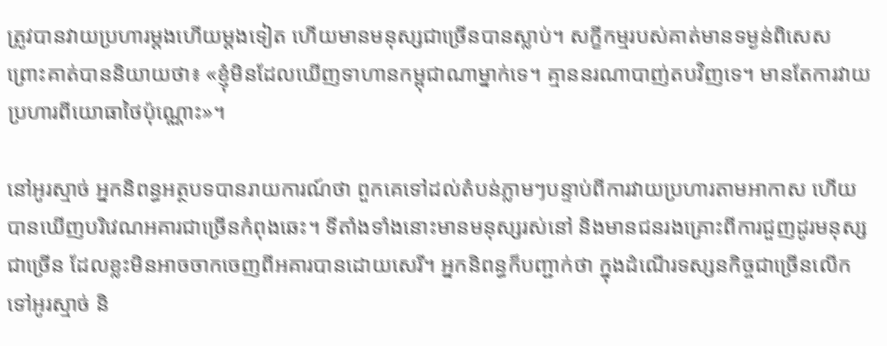ត្រូវបានវាយប្រហារម្តងហើយម្តងទៀត ហើយមានមនុស្សជាច្រើនបានស្លាប់។ សក្ខីកម្មរបស់គាត់មានទម្ងន់ពិសេស ព្រោះគាត់បាននិយាយថា៖ «ខ្ញុំមិនដែលឃើញទាហានកម្ពុជាណាម្នាក់ទេ។ គ្មាននរណាបាញ់តបវិញទេ។ មានតែការវាយប្រហារពីយោធាថៃប៉ុណ្ណោះ»។

នៅអូរស្មាច់ អ្នកនិពន្ធអត្ថបទបានរាយការណ៍ថា ពួកគេទៅដល់តំបន់ភ្លាមៗបន្ទាប់ពីការវាយប្រហារតាមអាកាស ហើយបានឃើញបរិវេណអគារជាច្រើនកំពុងឆេះ។ ទីតាំងទាំងនោះមានមនុស្សរស់នៅ និងមានជនរងគ្រោះពីការជួញដូរមនុស្សជាច្រើន ដែលខ្លះមិនអាចចាកចេញពីអគារបានដោយសេរី។ អ្នកនិពន្ធក៏បញ្ជាក់ថា ក្នុងដំណើរទស្សនកិច្ចជាច្រើនលើកទៅអូរស្មាច់ និ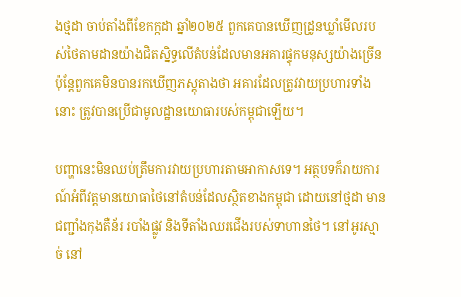ងថ្មដា ចាប់តាំងពីខែកក្កដា ឆ្នាំ២០២៥ ពួកគេបានឃើញដ្រូនឃ្លាំមើលរបស់ថៃតាមដានយ៉ាងជិតស្និទ្ធលើតំបន់ដែលមានអគារផ្ទុកមនុស្សយ៉ាងច្រើន ប៉ុន្តែពួកគេមិនបានរកឃើញភស្តុតាងថា អគារដែលត្រូវវាយប្រហារទាំងនោះ ត្រូវបានប្រើជាមូលដ្ឋានយោធារបស់កម្ពុជាឡើយ។

បញ្ហានេះមិនឈប់ត្រឹមការវាយប្រហារតាមអាកាសទេ។ អត្ថបទក៏រាយការណ៍អំពីវត្តមានយោធាថៃនៅតំបន់ដែលស្ថិតខាងកម្ពុជា ដោយនៅថ្មដា មានជញ្ជាំងកុងតឺន័រ របាំងផ្លូវ និងទីតាំងឈរជើងរបស់ទាហានថៃ។ នៅអូរស្មាច់ នៅ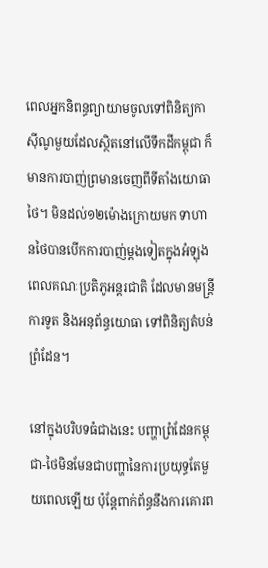ពេលអ្នកនិពន្ធព្យាយាមចូលទៅពិនិត្យកាស៊ីណូមួយដែលស្ថិតនៅលើទឹកដីកម្ពុជា ក៏មានការបាញ់ព្រមានចេញពីទីតាំងយោធាថៃ។ មិនដល់១២ម៉ោងក្រោយមក ទាហានថៃបានបើកការបាញ់ម្តងទៀតក្នុងអំឡុងពេលគណៈប្រតិភូអន្តរជាតិ ដែលមានមន្ត្រីការទូត និងអនុព័ន្ធយោធា ទៅពិនិត្យតំបន់ព្រំដែន។

នៅក្នុងបរិបទធំជាងនេះ បញ្ហាព្រំដែនកម្ពុជា-ថៃមិនមែនជាបញ្ហានៃការប្រយុទ្ធតែមួយពេលឡើយ ប៉ុន្តែពាក់ព័ន្ធនឹងការគោរព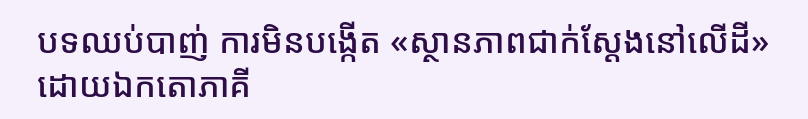បទឈប់បាញ់ ការមិនបង្កើត «ស្ថានភាពជាក់ស្តែងនៅលើដី» ដោយឯកតោភាគី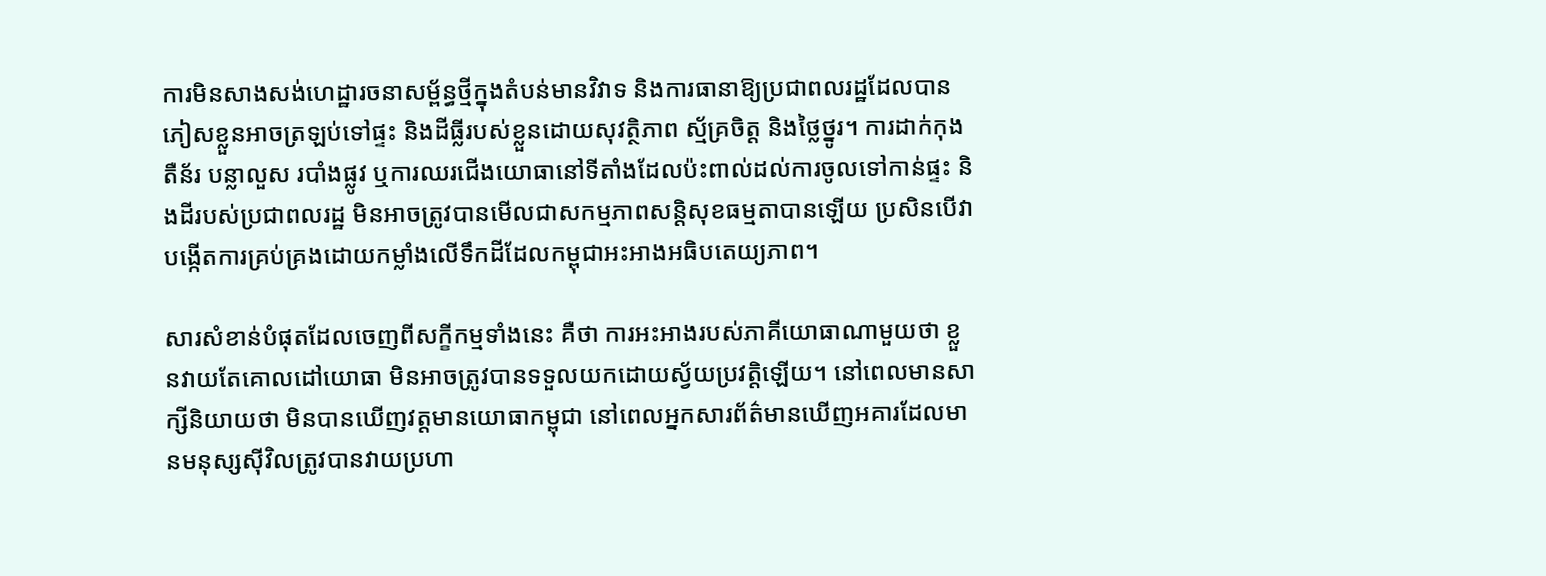ការមិនសាងសង់ហេដ្ឋារចនាសម្ព័ន្ធថ្មីក្នុងតំបន់មានវិវាទ និងការធានាឱ្យប្រជាពលរដ្ឋដែលបានភៀសខ្លួនអាចត្រឡប់ទៅផ្ទះ និងដីធ្លីរបស់ខ្លួនដោយសុវត្ថិភាព ស្ម័គ្រចិត្ត និងថ្លៃថ្នូរ។ ការដាក់កុងតឺន័រ បន្លាលួស របាំងផ្លូវ ឬការឈរជើងយោធានៅទីតាំងដែលប៉ះពាល់ដល់ការចូលទៅកាន់ផ្ទះ និងដីរបស់ប្រជាពលរដ្ឋ មិនអាចត្រូវបានមើលជាសកម្មភាពសន្តិសុខធម្មតាបានឡើយ ប្រសិនបើវាបង្កើតការគ្រប់គ្រងដោយកម្លាំងលើទឹកដីដែលកម្ពុជាអះអាងអធិបតេយ្យភាព។

សារសំខាន់បំផុតដែលចេញពីសក្ខីកម្មទាំងនេះ គឺថា ការអះអាងរបស់ភាគីយោធាណាមួយថា ខ្លួនវាយតែគោលដៅយោធា មិនអាចត្រូវបានទទួលយកដោយស្វ័យប្រវត្តិឡើយ។ នៅពេលមានសាក្សីនិយាយថា មិនបានឃើញវត្តមានយោធាកម្ពុជា នៅពេលអ្នកសារព័ត៌មានឃើញអគារដែលមានមនុស្សស៊ីវិលត្រូវបានវាយប្រហា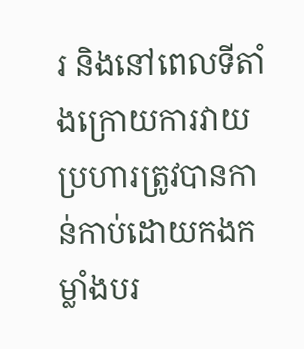រ និងនៅពេលទីតាំងក្រោយការវាយប្រហារត្រូវបានកាន់កាប់ដោយកងកម្លាំងបរ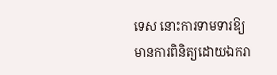ទេស នោះការទាមទារឱ្យមានការពិនិត្យដោយឯករា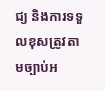ជ្យ និងការទទួលខុសត្រូវតាមច្បាប់អ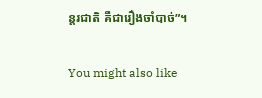ន្តរជាតិ គឺជារឿងចាំបាច់”។

You might also like